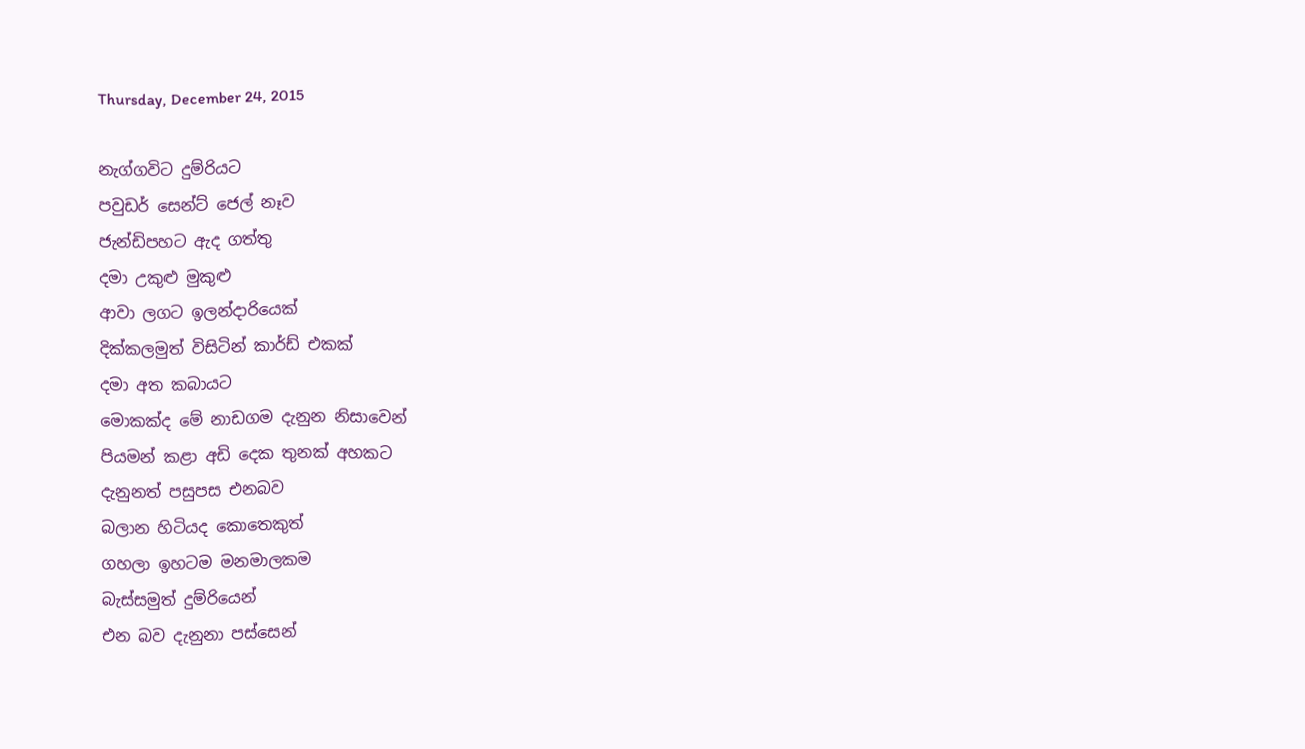Thursday, December 24, 2015

නැග්ගවිට දුම්රියට
පවුඩර් සෙන්ට් ජෙල් නෑව
ජැන්ඩිපහට ඇද ගත්තු
දමා උකුළු මුකුළු
ආවා ලගට ඉලන්දාරියෙක්
දික්කලමුත් විසිටින් කාර්ඩ් එකක්
දමා අත කබායට
මොකක්ද මේ නාඩගම දැනුන නිසාවෙන්
පියමන් කළා අඩි දෙක තුනක් අහකට
දැනුනත් පසුපස එනබව
බලාන හිටියද කොතෙකුත්
ගහලා ඉහටම මනමාලකම
බැස්සමුත් දුම්රියෙන්
එන බව දැනුනා පස්සෙන්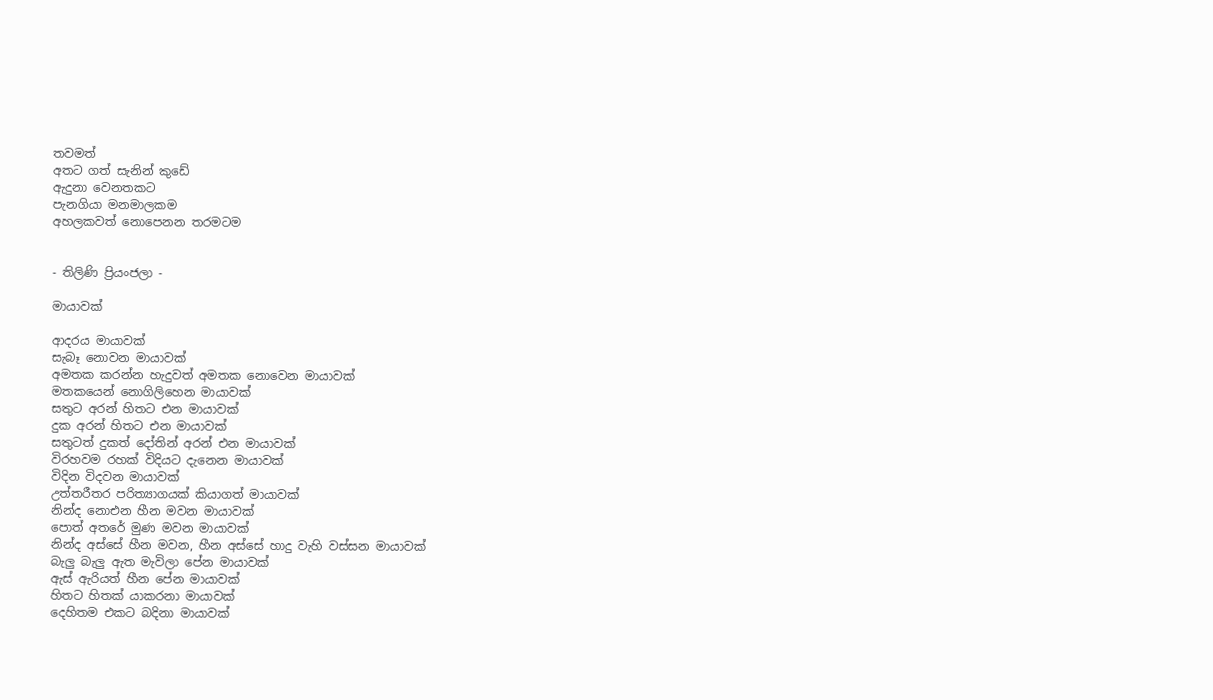තවමත්
අතට ගත් සැනින් කුඩේ
ඇදුනා වෙනතකට
පැනගියා මනමාලකම
අහලකවත් නොපෙනන තරමටම


- තිලිණි ප්‍රියංජලා -

මායාවක්

ආදරය මායාවක්
සැබෑ නොවන මායාවක්
අමතක කරන්න හැදුවත් අමතක නොවෙන මායාවක්
මතකයෙන් නොගිලිහෙන මායාවක්
සතුට අරන් හිතට එන මායාවක්
දුක අරන් හිතට එන මායාවක්
සතුටත් දුකත් දෝතින් අරන් එන මායාවක්
විරහවම රහක් විදියට දැනෙන මායාවක්
විදින විදවන මායාවක්
උත්තරීතර පරිත්‍යාගයක් කියාගත් මායාවක්
නින්ද නොඑන හීන මවන මායාවක්
පොත් අතරේ මුණ මවන මායාවක්
නින්ද අස්සේ හීන මවන, හීන අස්සේ හාදු වැහි වස්සන මායාවක්
බැලු බැලු ඇත මැවිලා පේන මායාවක්
ඇස් ඇරියත් හීන පේන මායාවක්
හිතට හිතක් යාකරනා මායාවක්
දෙහිතම එකට බදිනා මායාවක්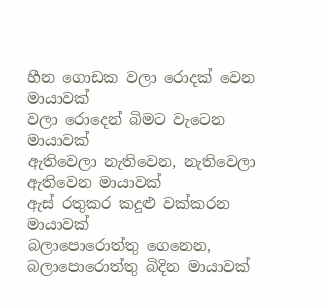හීන ගොඩක වලා රොදක් වෙන මායාවක්
වලා රොදෙන් බිමට වැටෙන මායාවක්
ඇතිවෙලා නැතිවෙන, නැතිවෙලා ඇතිවෙන මායාවක්
ඇස් රතුකර කදුළු වක්කරන මායාවක්
බලාපොරොත්තු ගෙනෙන, බලාපොරොත්තු බිදින මායාවක්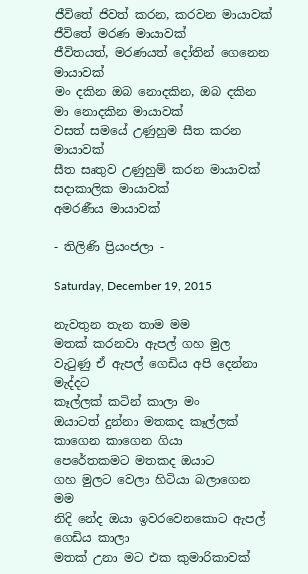ජීවිතේ ජිවත් කරන, කරවන මායාවක්
ජීවිතේ මරණ මායාවක්
ජීවිතයත්, මරණයත් දෝතින් ගෙනෙන මායාවක්
මං දකින ඔබ නොදකින, ඔබ දකින මා නොදකින මායාවක්
වසත් සමයේ උණුහුම සීත කරන මායාවක්
සීත සෘතුව උණුහුම් කරන මායාවක්
සදාකාලික මායාවක්
අමරණීය මායාවක්

- තිලිණි ප්‍රියංජලා -

Saturday, December 19, 2015

නැවතුන තැන තාම මම
මතක් කරනවා ඇපල් ගහ මුල
වැටුණු ඒ ඇපල් ගෙඩිය අපි දෙන්නා මැද්දට
කෑල්ලක් කටින් කාලා මං
ඔයාටත් දුන්නා මතකද කෑල්ලක්
කාගෙන කාගෙන ගියා
පෙරේතකමට මතකද ඔයාට
ගහ මුලට වෙලා හිටියා බලාගෙන මම
නිදි නේද ඔයා ඉවරවෙනකොට ඇපල් ගෙඩිය කාලා
මතක් උනා මට එක කුමාරිකාවක්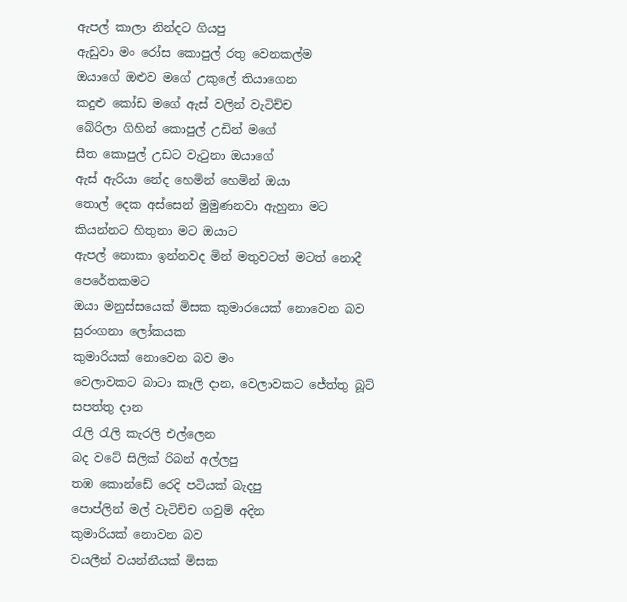ඇපල් කාලා නින්දට ගියපු
ඇඩුවා මං රෝස කොපුල් රතු වෙනකල්ම
ඔයාගේ ඔළුව මගේ උකුලේ තියාගෙන
කදුළු කෝඩ මගේ ඇස් වලින් වැටිච්ච
බේරිලා ගිහින් කොපුල් උඩින් මගේ
සීත කොපුල් උඩට වැටුනා ඔයාගේ
ඇස් ඇරියා නේද හෙමින් හෙමින් ඔයා
තොල් දෙක අස්සෙන් මුමුණනවා ඇහුනා මට
කියන්නට හිතුනා මට ඔයාට
ඇපල් නොකා ඉන්නවද මින් මතුවටත් මටත් නොදී පෙරේතකමට
ඔයා මනුස්සයෙක් මිසක කුමාරයෙක් නොවෙන බව සුරංගනා ලෝකයක
කුමාරියක් නොවෙන බව මං
වෙලාවකට බාටා කෑලි දාන, වෙලාවකට ජේත්තු බූට් සපත්තු දාන
රැලි රැලි කැරලි එල්ලෙන
බද වටේ සිලික් රිබන් අල්ලපු
තඹ කොන්ඩේ රෙදි පටියක් බැදපු
පොප්ලින් මල් වැටිච්ච ගවුම් අදින
කුමාරියක් නොවන බව
වයලීන් වයන්නීයක් මිසක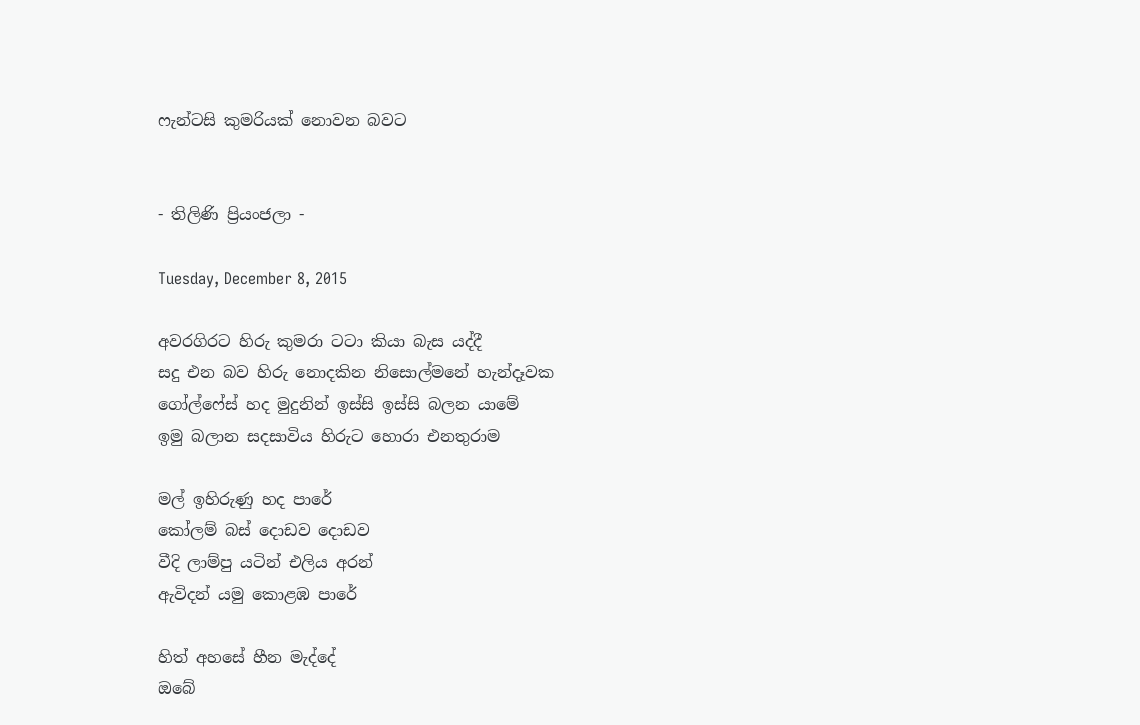ෆැන්ටසි කුමරියක් නොවන බවට


- තිලිණි ප්‍රියංජලා -

Tuesday, December 8, 2015

අවරගිරට හිරු කුමරා ටටා කියා බැස යද්දී
සදු එන බව හිරු නොදකින නිසොල්මනේ හැන්දෑවක
ගෝල්ෆේස් හද මුදුනින් ඉස්සි ඉස්සි බලන යාමේ
ඉමු බලාන සදසාවිය හිරුට හොරා එනතුරාම

මල් ඉහිරුණු හද පාරේ
කෝලම් බස් දොඩව දොඩව
වීදි ලාම්පු යටින් එලිය අරන්
ඇවිදන් යමු කොළඹ පාරේ

හිත් අහසේ හීන මැද්දේ
ඔබේ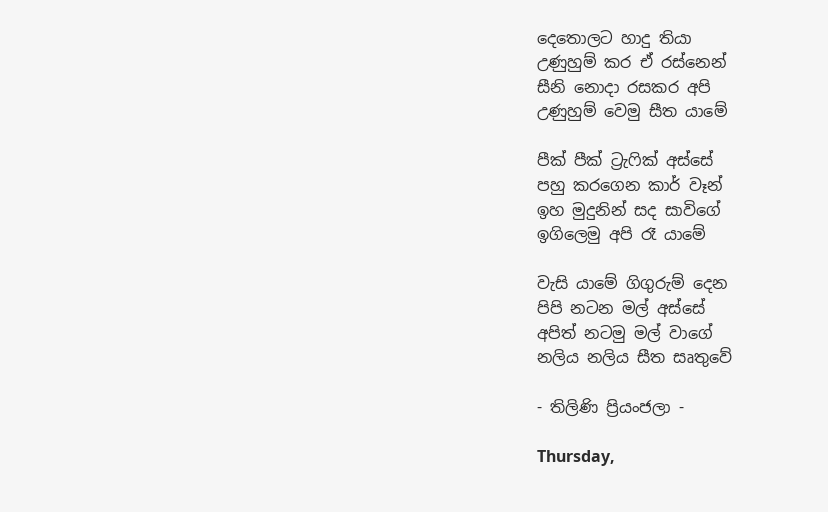දෙතොලට හාදු තියා
උණුහුම් කර ඒ රස්නෙන්
සීනි නොදා රසකර අපි
උණුහුම් වෙමු සීත යාමේ

පීක් පීක් ට්‍රැෆික් අස්සේ
පහු කරගෙන කාර් වෑන්
ඉහ මුදුනින් සද සාවිගේ
ඉගිලෙමු අපි රෑ යාමේ

වැසි යාමේ ගිගුරුම් දෙන
පිපි නටන මල් අස්සේ
අපිත් නටමු මල් වාගේ
නලිය නලිය සීත සෘතුවේ

- තිලිණි ප්‍රියංජලා -

Thursday,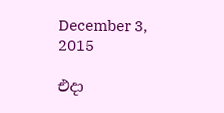December 3, 2015

එදා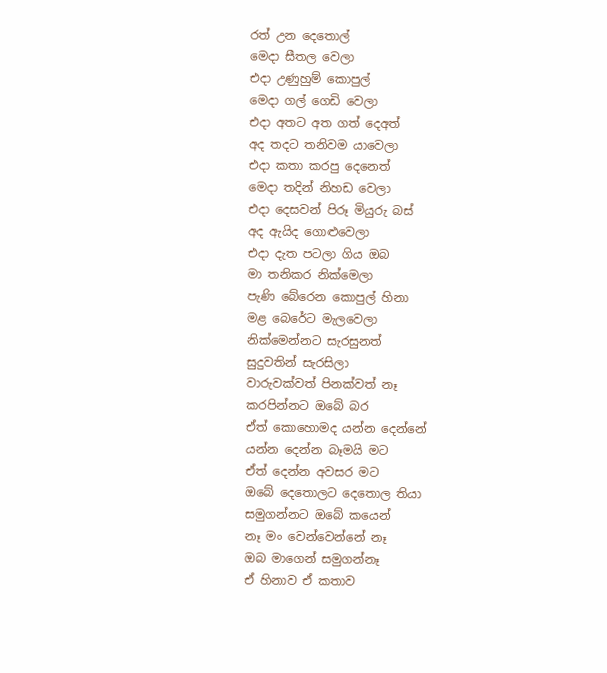රත් උන දෙතොල්
මෙදා සීතල වෙලා
එදා උණුහුම් කොපුල්
මෙදා ගල් ගෙඩි වෙලා
එදා අතට අත ගත් දෙඅත්
අද තදට තනිවම යාවෙලා
එදා කතා කරපු දෙනෙත්
මෙදා තදින් නිහඩ වෙලා
එදා දෙසවන් පිරූ මියුරු බස්
අද ඇයිද ගොළුවෙලා
එදා දැත පටලා ගිය ඔබ
මා තනිකර නික්මෙලා
පැණි බේරෙන කොපුල් හිනා
මළ බෙරේට මැලවෙලා
නික්මෙන්නට සැරසුනත්
සුදුවතින් සැරසිලා
වාරුවක්වත් පිනක්වත් නෑ
කරපින්නට ඔබේ බර
ඒත් කොහොමද යන්න දෙන්නේ
යන්න දෙන්න බෑමයි මට
ඒත් දෙන්න අවසර මට
ඔබේ දෙතොලට දෙතොල තියා
සමුගන්නට ඔබේ කයෙන්
නෑ මං වෙන්වෙන්නේ නෑ
ඔබ මාගෙන් සමුගන්නෑ
ඒ හිනාව ඒ කතාව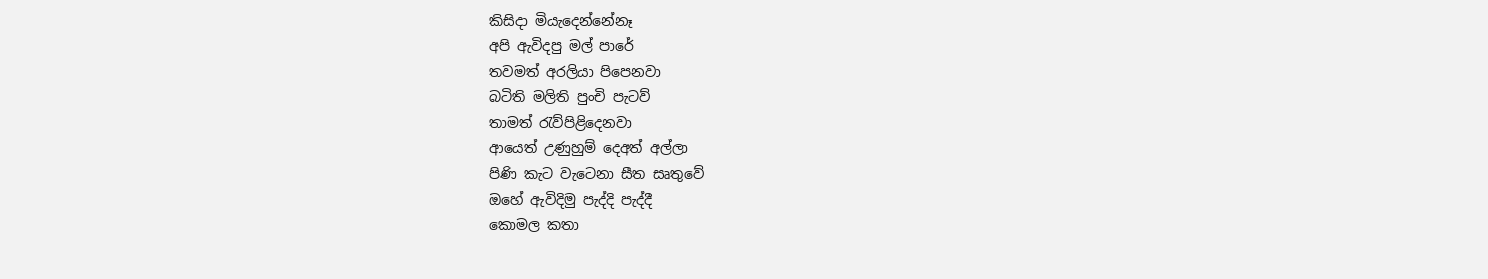කිසිදා මියැදෙන්නේනෑ
අපි ඇවිදපු මල් පාරේ
තවමත් අරලියා පිපෙනවා
බටිති මලිති පුංචි පැටව්
තාමත් රැව්පිළිදෙනවා
ආයෙත් උණුහුම් දෙඅත් අල්ලා
පිණි කැට වැටෙනා සීත සෘතුවේ
ඔහේ ඇවිදිමු පැද්දි පැද්දී
කොමල කතා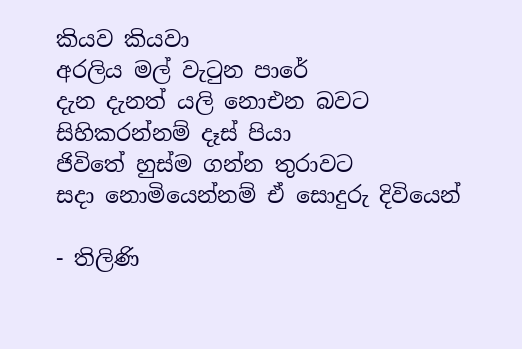කියව කියවා
අරලිය මල් වැටුන පාරේ
දැන දැනත් යලි නොඑන බවට
සිහිකරන්නම් දෑස් පියා
ජිවිතේ හුස්ම ගන්න තුරාවට
සදා නොමියෙන්නම් ඒ සොදුරු දිවියෙන්

- තිලිණි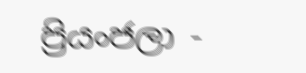ප්‍රියංජලා -